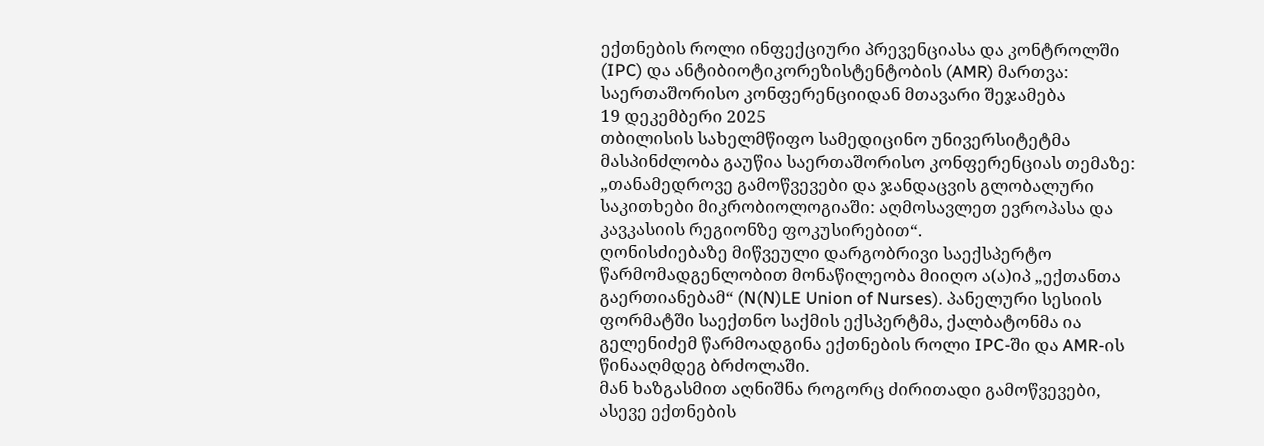ექთნების როლი ინფექციური პრევენციასა და კონტროლში (IPC) და ანტიბიოტიკორეზისტენტობის (AMR) მართვა: საერთაშორისო კონფერენციიდან მთავარი შეჯამება
19 დეკემბერი 2025
თბილისის სახელმწიფო სამედიცინო უნივერსიტეტმა მასპინძლობა გაუწია საერთაშორისო კონფერენციას თემაზე: „თანამედროვე გამოწვევები და ჯანდაცვის გლობალური საკითხები მიკრობიოლოგიაში: აღმოსავლეთ ევროპასა და კავკასიის რეგიონზე ფოკუსირებით“.
ღონისძიებაზე მიწვეული დარგობრივი საექსპერტო წარმომადგენლობით მონაწილეობა მიიღო ა(ა)იპ „ექთანთა გაერთიანებამ“ (N(N)LE Union of Nurses). პანელური სესიის ფორმატში საექთნო საქმის ექსპერტმა, ქალბატონმა ია გელენიძემ წარმოადგინა ექთნების როლი IPC-ში და AMR-ის წინააღმდეგ ბრძოლაში.
მან ხაზგასმით აღნიშნა როგორც ძირითადი გამოწვევები, ასევე ექთნების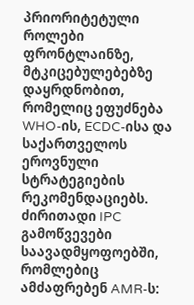პრიორიტეტული როლები ფრონტლაინზე, მტკიცებულებებზე დაყრდნობით, რომელიც ეფუძნება WHO-ის, ECDC-ისა და საქართველოს ეროვნული სტრატეგიების რეკომენდაციებს.
ძირითადი IPC გამოწვევები საავადმყოფოებში, რომლებიც ამძაფრებენ AMR-ს: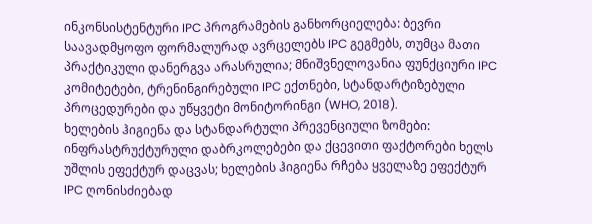ინკონსისტენტური IPC პროგრამების განხორციელება: ბევრი საავადმყოფო ფორმალურად ავრცელებს IPC გეგმებს, თუმცა მათი პრაქტიკული დანერგვა არასრულია; მნიშვნელოვანია ფუნქციური IPC კომიტეტები, ტრენინგირებული IPC ექთნები, სტანდარტიზებული პროცედურები და უწყვეტი მონიტორინგი (WHO, 2018).
ხელების ჰიგიენა და სტანდარტული პრევენციული ზომები: ინფრასტრუქტურული დაბრკოლებები და ქცევითი ფაქტორები ხელს უშლის ეფექტურ დაცვას; ხელების ჰიგიენა რჩება ყველაზე ეფექტურ IPC ღონისძიებად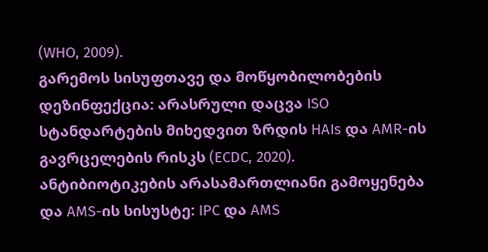(WHO, 2009).
გარემოს სისუფთავე და მოწყობილობების დეზინფექცია: არასრული დაცვა ISO სტანდარტების მიხედვით ზრდის HAIs და AMR-ის გავრცელების რისკს (ECDC, 2020).
ანტიბიოტიკების არასამართლიანი გამოყენება და AMS-ის სისუსტე: IPC და AMS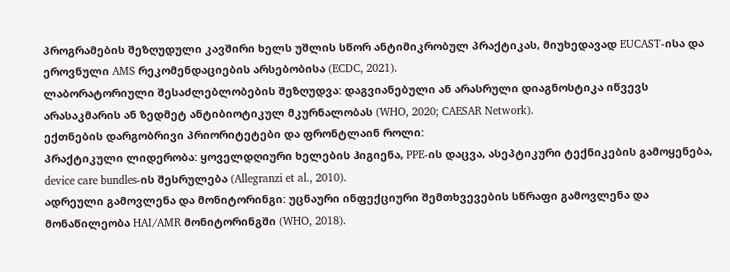პროგრამების შეზღუდული კავშირი ხელს უშლის სწორ ანტიმიკრობულ პრაქტიკას, მიუხედავად EUCAST-ისა და ეროვნული AMS რეკომენდაციების არსებობისა (ECDC, 2021).
ლაბორატორიული შესაძლებლობების შეზღუდვა: დაგვიანებული ან არასრული დიაგნოსტიკა იწვევს არასაკმარის ან ზედმეტ ანტიბიოტიკულ მკურნალობას (WHO, 2020; CAESAR Network).
ექთნების დარგობრივი პრიორიტეტები და ფრონტლაინ როლი:
პრაქტიკული ლიდერობა: ყოველდღიური ხელების ჰიგიენა, PPE-ის დაცვა, ასეპტიკური ტექნიკების გამოყენება, device care bundles-ის შესრულება (Allegranzi et al., 2010).
ადრეული გამოვლენა და მონიტორინგი: უცნაური ინფექციური შემთხვევების სწრაფი გამოვლენა და მონაწილეობა HAI/AMR მონიტორინგში (WHO, 2018).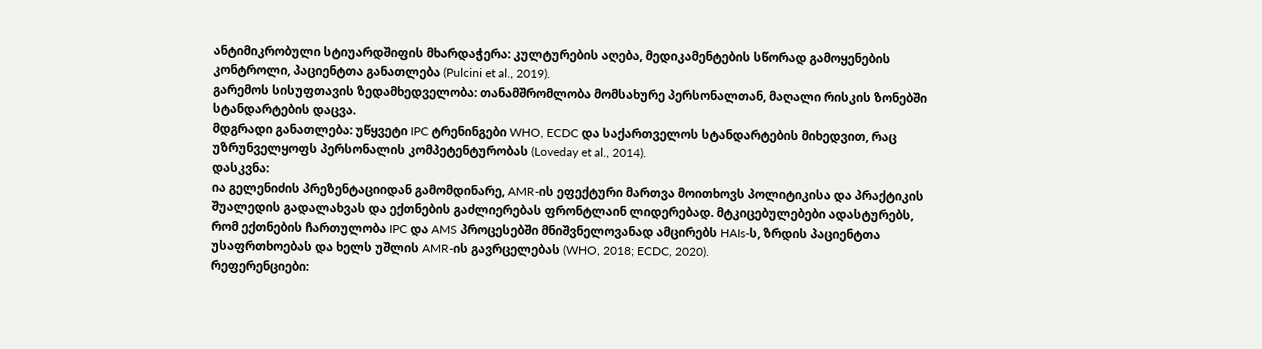ანტიმიკრობული სტიუარდშიფის მხარდაჭერა: კულტურების აღება, მედიკამენტების სწორად გამოყენების კონტროლი, პაციენტთა განათლება (Pulcini et al., 2019).
გარემოს სისუფთავის ზედამხედველობა: თანამშრომლობა მომსახურე პერსონალთან, მაღალი რისკის ზონებში სტანდარტების დაცვა.
მდგრადი განათლება: უწყვეტი IPC ტრენინგები WHO, ECDC და საქართველოს სტანდარტების მიხედვით, რაც უზრუნველყოფს პერსონალის კომპეტენტურობას (Loveday et al., 2014).
დასკვნა:
ია გელენიძის პრეზენტაციიდან გამომდინარე, AMR-ის ეფექტური მართვა მოითხოვს პოლიტიკისა და პრაქტიკის შუალედის გადალახვას და ექთნების გაძლიერებას ფრონტლაინ ლიდერებად. მტკიცებულებები ადასტურებს, რომ ექთნების ჩართულობა IPC და AMS პროცესებში მნიშვნელოვანად ამცირებს HAIs-ს, ზრდის პაციენტთა უსაფრთხოებას და ხელს უშლის AMR-ის გავრცელებას (WHO, 2018; ECDC, 2020).
რეფერენციები: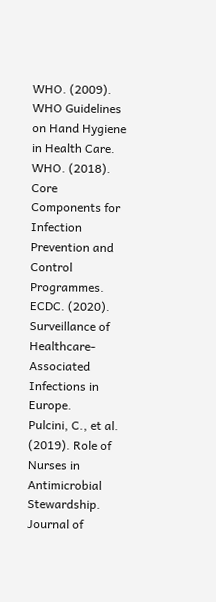WHO. (2009). WHO Guidelines on Hand Hygiene in Health Care.
WHO. (2018). Core Components for Infection Prevention and Control Programmes.
ECDC. (2020). Surveillance of Healthcare-Associated Infections in Europe.
Pulcini, C., et al. (2019). Role of Nurses in Antimicrobial Stewardship. Journal of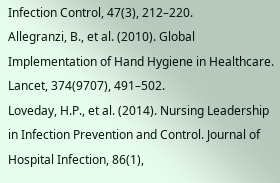Infection Control, 47(3), 212–220.
Allegranzi, B., et al. (2010). Global Implementation of Hand Hygiene in Healthcare. Lancet, 374(9707), 491–502.
Loveday, H.P., et al. (2014). Nursing Leadership in Infection Prevention and Control. Journal of Hospital Infection, 86(1),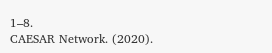1–8.
CAESAR Network. (2020).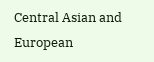Central Asian and European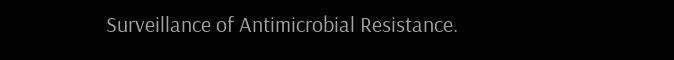Surveillance of Antimicrobial Resistance.